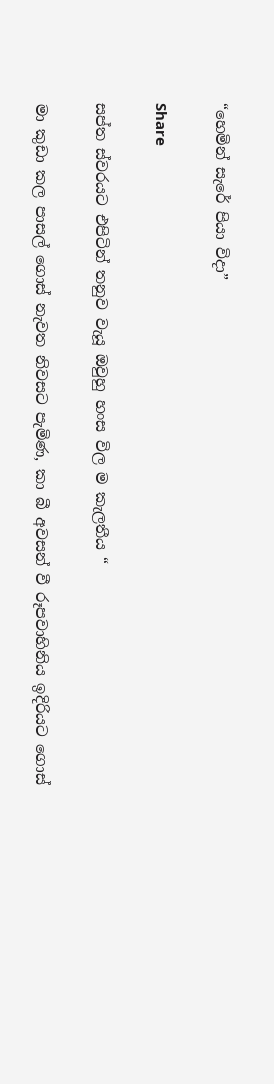“හෙමින් සැරේ පියා විදා”

Share

සප්ත ස්වරයට එපිටින් තනුව වැයූ ඔවුහු හංස විල ම කැලතීය “

මා කුඩා කල පාසල් ගොස් නැවත නිවසට පැමිණ, කා බී අවසන් වී රූපවාහිනිය ඉදිරියට ගොස්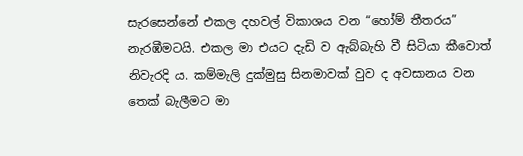සැරසෙන්නේ එකල දහවල් විකාශය වන “හෝම් තීතරය” නැරඹීමටයි. එකල මා එයට දැඩි ව ඇබ්බැහි වී සිටියා කීවොත් නිවැරදි ය. කම්මැලි දුක්මුසු සිනමාවක් වුව ද අවසානය වන තෙක් බැලීමට මා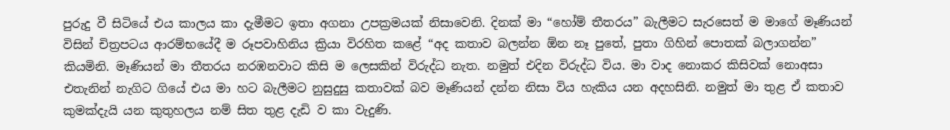පුරුදු වී සිටියේ එය කාලය කා දැමීමට ඉතා අගනා උපක්‍රමයක් නිසාවෙනි. දිනක් මා “හෝම් තීතරය” බැලීමට සැරසෙත් ම මාගේ මෑණියන් විසින් චිත්‍රපටය ආරම්භයේදී ම රූපවාහිනිය ක්‍රියා විරහිත කළේ “අද කතාව බලන්න ඕන නෑ පුතේ, පුතා ගිහින් පොතක් බලාගන්න” කියමිනි. මෑණියන් මා තීතරය නරඹනවාට කිසි ම ලෙසකින් විරුද්ධ නැත. නමුත් එදින විරුද්ධ විය. මා වාද නොකර කිසිවක් නොඅසා එතැනින් නැගිට ගියේ එය මා හට බැලීමට නුසුදුසු කතාවක් බව මෑණියන් දන්න නිසා විය හැකිය යන අදහසිනි. නමුත් මා තුළ ඒ කතාව කුමක්දැයි යන කුතුහලය නම් සිත තුළ දැඩි ව කා වැදුණි.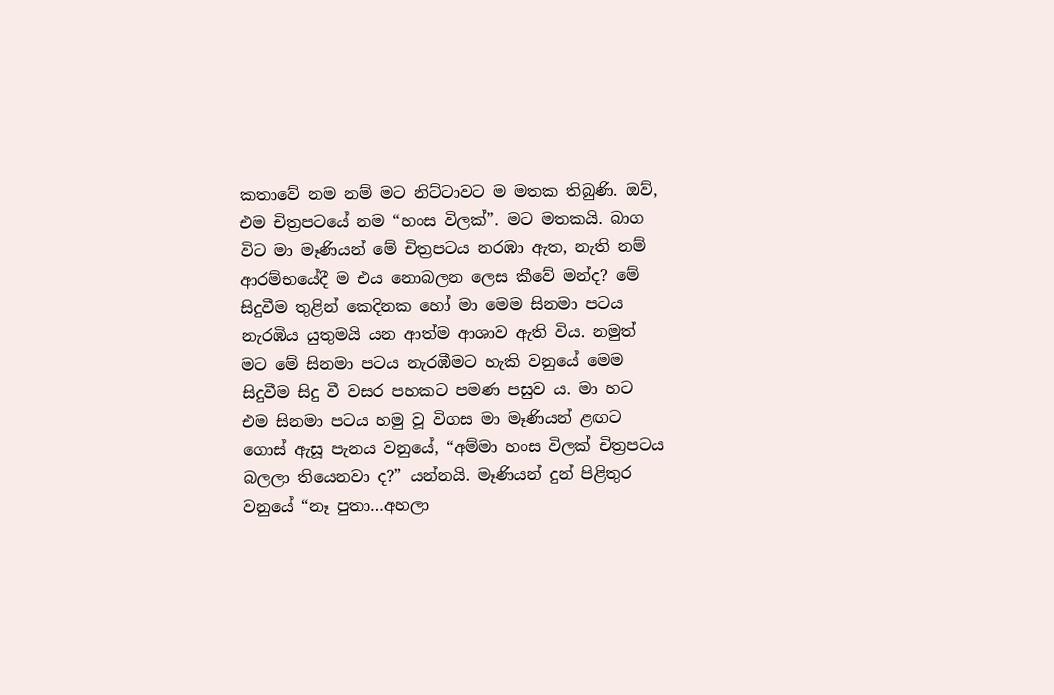කතාවේ නම නම් මට නිට්ටාවට ම මතක තිබුණි. ඔව්, එම චිත්‍රපටයේ නම “හංස විලක්”. මට මතකයි. බාග විට මා මෑණියන් මේ චිත්‍රපටය නරඹා ඇත, නැති නම් ආරම්භයේදී ම එය නොබලන ලෙස කීවේ මන්ද? මේ සිදුවීම තුළින් කෙදිනක හෝ මා මෙම සිනමා පටය නැරඹිය යුතුමයි යන ආත්ම ආශාව ඇති විය. නමුත් මට මේ සිනමා පටය නැරඹීමට හැකි වනුයේ මෙම සිදුවීම සිදු වී වසර පහකට පමණ පසුව ය. මා හට එම සිනමා පටය හමු වූ විගස මා මෑණියන් ළඟට ගොස් ඇසූ පැනය වනුයේ, “අම්මා හංස විලක් චිත්‍රපටය බලලා තියෙනවා ද?” යන්නයි. මෑණියන් දුන් පිළිතුර වනුයේ “නෑ පුතා…අහලා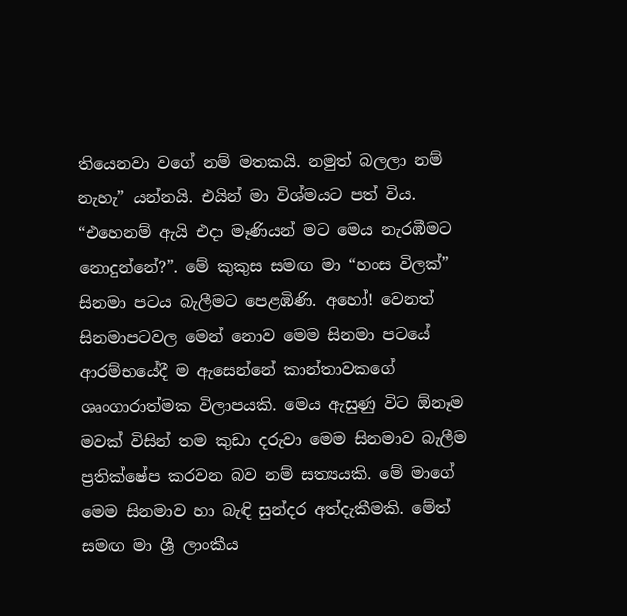තියෙනවා වගේ නම් මතකයි. නමුත් බලලා නම් නැහැ” යන්නයි. එයින් මා විශ්මයට පත් විය. “එහෙනම් ඇයි එදා මෑණියන් මට මෙය නැරඹීමට නොදුන්නේ?”. මේ කුකුස සමඟ මා “හංස විලක්” සිනමා පටය බැලීමට පෙළඹිණි. අහෝ! වෙනත් සිනමාපටවල මෙන් නොව මෙම සිනමා පටයේ ආරම්භයේදී ම ඇසෙන්නේ කාන්තාවකගේ ශෘංගාරාත්මක විලාපයකි. මෙය ඇසුණු විට ඕනෑම මවක් විසින් තම කුඩා දරුවා මෙම සිනමාව බැලීම ප්‍රතික්ෂේප කරවන බව නම් සත්‍යයකි. මේ මාගේ මෙම සිනමාව හා බැඳි සුන්දර අත්දැකීමකි. මේත් සමඟ මා ශ්‍රී ලාංකීය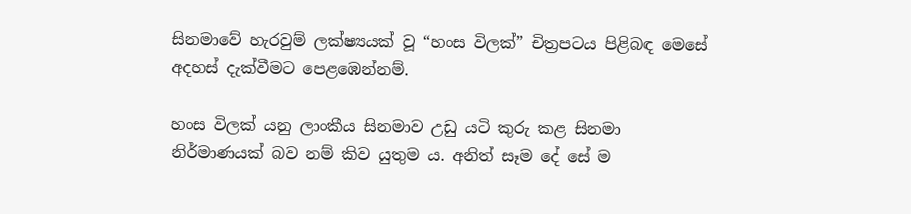සිනමාවේ හැරවුම් ලක්ෂ්‍යයක් වූ “හංස විලක්” චිත්‍රපටය පිළිබඳ මෙසේ අදහස් දැක්වීමට පෙළඹෙන්නම්.

හංස විලක් යනු ලාංකීය සිනමාව උඩු යටි කුරු කළ සිනමා නිර්මාණයක් බව නම් කිව යුතුම ය. අනිත් සෑම දේ සේ ම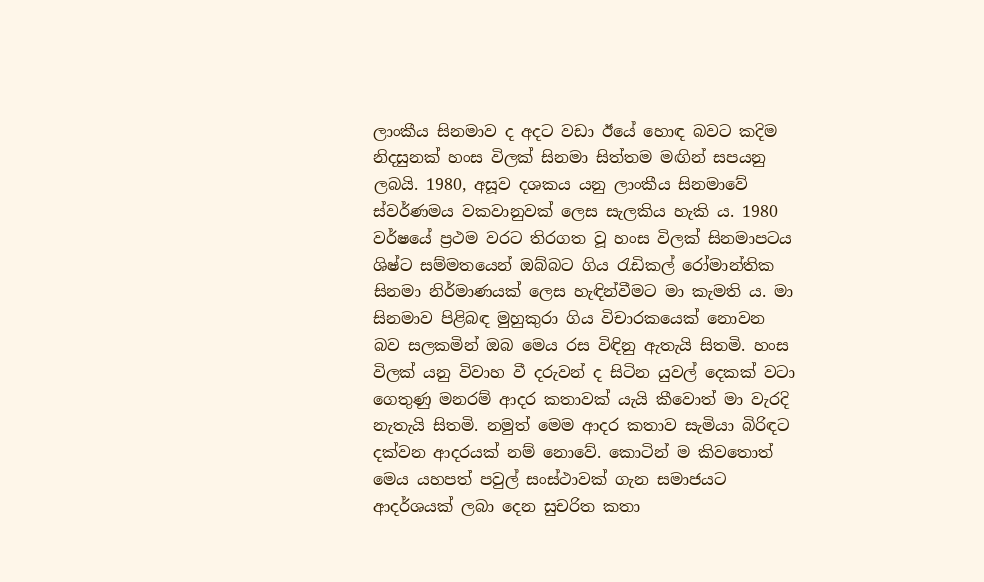ලාංකීය සිනමාව ද අදට වඩා ඊයේ හොඳ බවට කදිම නිදසුනක් හංස විලක් සිනමා සිත්තම මඟින් සපයනු ලබයි. 1980, අසූව දශකය යනු ලාංකීය සිනමාවේ ස්වර්ණමය වකවානුවක් ලෙස සැලකිය හැකි ය. 1980 වර්ෂයේ ප්‍රථම වරට තිරගත වූ හංස විලක් සිනමාපටය ශිෂ්ට සම්මතයෙන් ඔබ්බට ගිය රැඩිකල් රෝමාන්තික සිනමා නිර්මාණයක් ලෙස හැඳින්වීමට මා කැමති ය. මා සිනමාව පිළිබඳ මුහුකුරා ගිය විචාරකයෙක් නොවන බව සලකමින් ඔබ මෙය රස විඳිනු ඇතැයි සිතමි. හංස විලක් යනු විවාහ වී දරුවන් ද සිටින යුවල් දෙකක් වටා ගෙතුණු මනරම් ආදර කතාවක් යැයි කීවොත් මා වැරදි නැතැයි සිතමි. නමුත් මෙම ආදර කතාව සැමියා බිරිඳට දක්වන ආදරයක් නම් නොවේ. කොටින් ම කිවතොත් මෙය යහපත් පවුල් සංස්ථාවක් ගැන සමාජයට ආදර්ශයක් ලබා දෙන සුචරිත කතා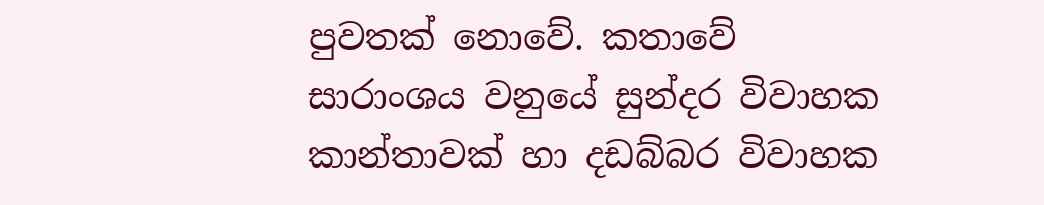පුවතක් නොවේ. කතාවේ සාරාංශය වනුයේ සුන්දර විවාහක කාන්තාවක් හා දඩබ්බර විවාහක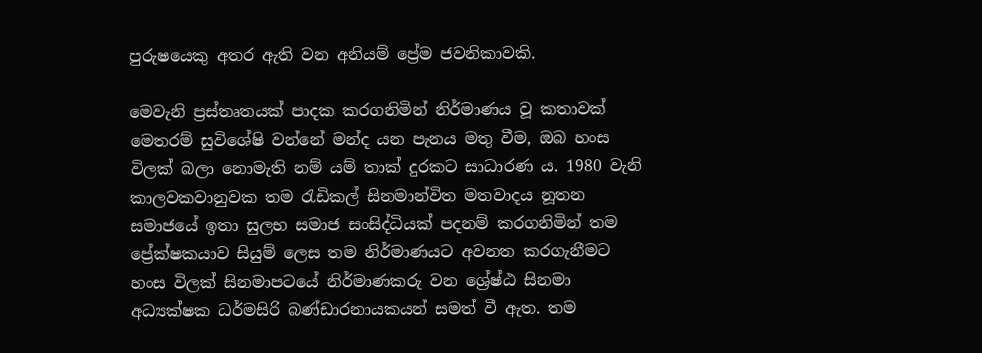පුරුෂයෙකු අතර ඇති වන අනියම් ප්‍රේම ජවනිකාවකි.

මෙවැනි ප්‍රස්තෘතයක් පාදක කරගනිමින් නිර්මාණය වූ කතාවක් මෙතරම් සුවිශේෂි වන්නේ මන්ද යන පැනය මතු වීම, ඔබ හංස විලක් බලා නොමැති නම් යම් තාක් දුරකට සාධාරණ ය. 1980 වැනි කාලවකවානුවක තම රැඩිකල් සිනමාන්විත මතවාදය නූතන සමාජයේ ඉතා සුලභ සමාජ සංසිද්ධියක් පදනම් කරගනිමින් තම ප්‍රේක්ෂකයාව සියුම් ලෙස තම නිර්මාණයට අවනත කරගැනීමට හංස විලක් සිනමාපටයේ නිර්මාණකරු වන ශ්‍රේෂ්ඨ සිනමා අධ්‍යක්ෂක ධර්මසිරි බණ්ඩාරනායකයන් සමත් වී ඇත. තම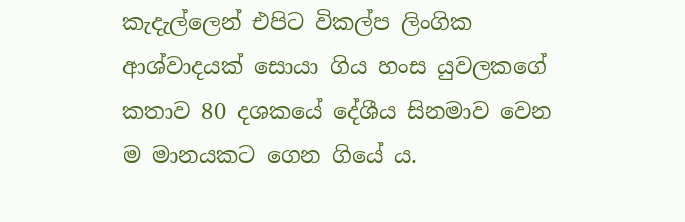කැදැල්ලෙන් එපිට විකල්ප ලිංගික ආශ්වාදයක් සොයා ගිය හංස යුවලකගේ කතාව 80 දශකයේ දේශීය සිනමාව වෙන ම මානයකට ගෙන ගියේ ය.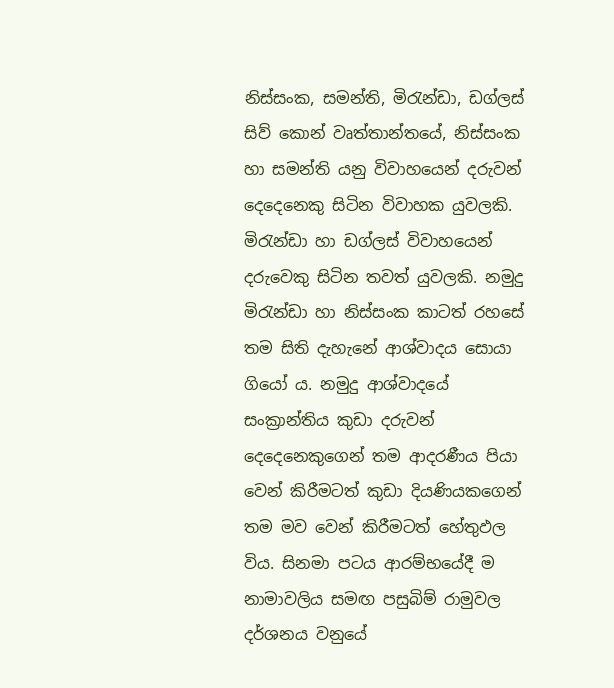නිස්සංක, සමන්ති, මිරැන්ඩා, ඩග්ලස් සිව් කොන් වෘත්තාන්තයේ, නිස්සංක හා සමන්ති යනු විවාහයෙන් දරුවන් දෙදෙනෙකු සිටින විවාහක යුවලකි. මිරැන්ඩා හා ඩග්ලස් විවාහයෙන් දරුවෙකු සිටින තවත් යුවලකි. නමුදු මිරැන්ඩා හා නිස්සංක කාටත් රහසේ තම සිති දැහැනේ ආශ්වාදය සොයා ගියෝ ය. නමුදු ආශ්වාදයේ සංක්‍රාන්තිය කුඩා දරුවන් දෙදෙනෙකුගෙන් තම ආදරණීය පියා වෙන් කිරීමටත් කුඩා දියණියකගෙන් තම මව වෙන් කිරීමටත් හේතුඵල විය. සිනමා පටය ආරම්භයේදී ම නාමාවලිය සමඟ පසුබිම් රාමුවල දර්ශනය වනුයේ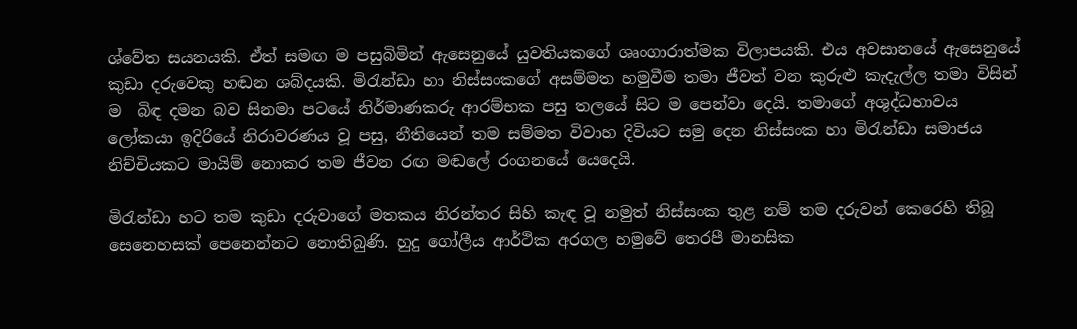ශ්වේත සයනයකි. ඒත් සමඟ ම පසුබිමින් ඇසෙනුයේ යුවතියකගේ ශෘංගාරාත්මක විලාපයකි. එය අවසානයේ ඇසෙනුයේ කුඩා දරුවෙකු හඬන ශබ්දයකි. මිරැන්ඩා හා නිස්සංකගේ අසම්මත හමුවීම තමා ජීවත් වන කුරුළු කැදැල්ල තමා විසින් ම  බිඳ දමන බව සිනමා පටයේ නිර්මාණකරු ආරම්භක පසු තලයේ සිට ම පෙන්වා දෙයි. තමාගේ අශුද්ධභාවය ලෝකයා ඉදිරියේ නිරාවරණය වූ පසු, නීතියෙන් තම සම්මත විවාහ දිවියට සමු දෙන නිස්සංක හා මිරැන්ඩා සමාජය නිච්චියකට මායිම් නොකර තම ජීවන රඟ මඬලේ රංගනයේ යෙදෙයි.

මිරැන්ඩා හට තම කුඩා දරුවාගේ මතකය නිරන්තර සිහි කැඳ වූ නමුත් නිස්සංක තුළ නම් තම දරුවන් කෙරෙහි තිබූ සෙනෙහසක් පෙනෙන්නට නොතිබුණි. හුදු ගෝලීය ආර්ථික අරගල හමුවේ තෙරපී මානසික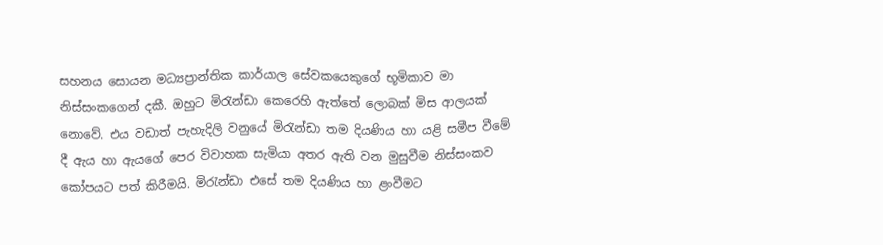සහනය සොයන මධ්‍යප්‍රාන්තික කාර්යාල සේවකයෙකුගේ භූමිකාව මා නිස්සංකගෙන් දකී. ඔහුට මිරැන්ඩා කෙරෙහි ඇත්තේ ලොබක් මිස ආලයක් නොවේ. එය වඩාත් පැහැදිලි වනුයේ මිරැන්ඩා තම දියණිය හා යළි සමීප වීමේ දී ඇය හා ඇයගේ පෙර විවාහක සැමියා අතර ඇති වන මුසුවීම නිස්සංකව කෝපයට පත් කිරීමයි. මිරැන්ඩා එසේ තම දියණිය හා ළංවීමට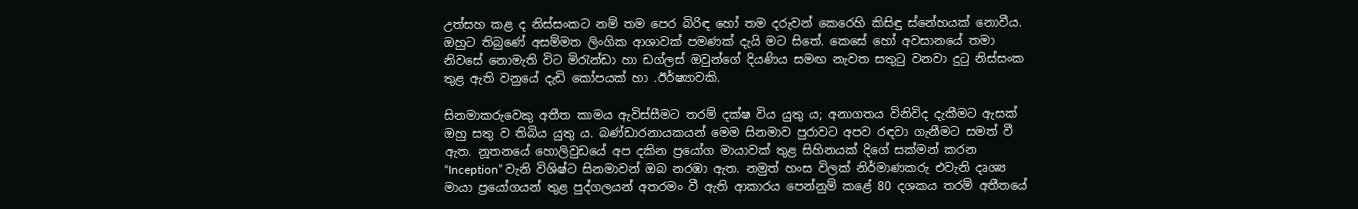උත්සහ කළ ද නිස්සංකට නම් තම පෙර බිරිඳ හෝ තම දරුවන් කෙරෙහි කිසිඳු ස්නේහයක් නොවීය. ඔහුට තිබුණේ අසම්මත ලිංගික ආශාවක් පමණක් දැයි මට සිතේ. කෙසේ හෝ අවසානයේ තමා නිවසේ නොමැති විට මිරැන්ඩා හා ඩග්ලස් ඔවුන්ගේ දියණිය සමඟ නැවත සතුටු වනවා දුටු නිස්සංක තුළ ඇති වනුයේ දැඩි කෝපයක් හා .ඊර්ෂ්‍යාවකි.

සිනමාකරුවෙකු අතීත කාමය ඇවිස්සීමට තරම් දක්ෂ විය යුතු ය; අනාගතය විනිවිද දැකීමට ඇසක් ඔහු සතු ව තිබිය යුතු ය. බණ්ඩාරනායකයන් මෙම සිනමාව පුරාවට අපව රඳවා ගැනීමට සමත් වී ඇත. නූතනයේ හොලිවුඩයේ අප දකින ප්‍රයෝග මායාවක් තුළ සිහිනයක් දිගේ සක්මන් කරන “Inception” වැනි විශිෂ්ට සිනමාවන් ඔබ නරඹා ඇත. නමුත් හංස විලක් නිර්මාණකරු එවැනි දෘශ්‍ය මායා ප්‍රයෝගයන් තුළ පුද්ගලයන් අතරමං වී ඇති ආකාරය පෙන්නුම් කළේ 80 දශකය තරම් අතීතයේ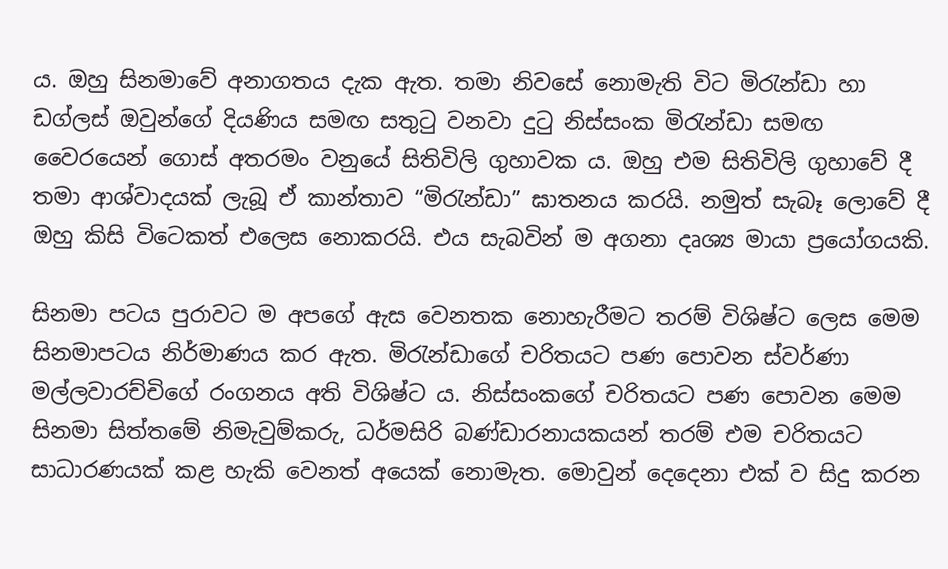ය. ඔහු සිනමාවේ අනාගතය දැක ඇත. තමා නිවසේ නොමැති විට මිරැන්ඩා හා ඩග්ලස් ඔවුන්ගේ දියණිය සමඟ සතුටු වනවා දුටු නිස්සංක මිරැන්ඩා සමඟ වෛරයෙන් ගොස් අතරමං වනුයේ සිතිවිලි ගුහාවක ය. ඔහු එම සිතිවිලි ගුහාවේ දී තමා ආශ්වාදයක් ලැබූ ඒ කාන්තාව “මිරැන්ඩා” ඝාතනය කරයි. නමුත් සැබෑ ලොවේ දී ඔහු කිසි විටෙකත් එලෙස නොකරයි. එය සැබවින් ම අගනා දෘශ්‍ය මායා ප්‍රයෝගයකි.

සිනමා පටය පුරාවට ම අපගේ ඇස වෙනතක නොහැරීමට තරම් විශිෂ්ට ලෙස මෙම සිනමාපටය නිර්මාණය කර ඇත. මිරැන්ඩාගේ චරිතයට පණ පොවන ස්වර්ණා මල්ලවාරච්චිගේ රංගනය අති විශිෂ්ට ය. නිස්සංකගේ චරිතයට පණ පොවන මෙම සිනමා සිත්තමේ නිමැවුම්කරු, ධර්මසිරි බණ්ඩාරනායකයන් තරම් එම චරිතයට සාධාරණයක් කළ හැකි වෙනත් අයෙක් නොමැත. මොවුන් දෙදෙනා එක් ව සිදු කරන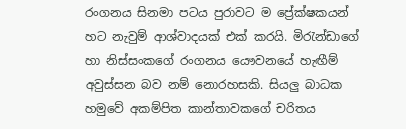රංගනය සිනමා පටය පුරාවට ම ප්‍රේක්ෂකයන් හට නැවුම් ආශ්වාදයක් එක් කරයි. මිරැන්ඩාගේ හා නිස්සංකගේ රංගනය යෞවනයේ හැඟීම් අවුස්සන බව නම් නොරහසකි. සියලු බාධක හමුවේ අකම්පිත කාන්තාවකගේ චරිතය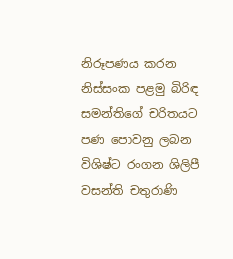නිරූපණය කරන නිස්සංක පළමු බිරිඳ සමන්තිගේ චරිතයට පණ පොවනු ලබන විශිෂ්ට රංගන ශිලිපී වසන්ති චතුරාණි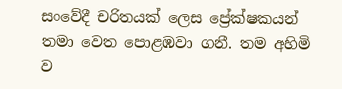සංවේදී චරිතයක් ලෙස ප්‍රේක්ෂකයන් තමා වෙත පොළඹවා ගනී. තම අහිමි ව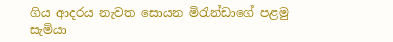ගිය ආදරය නැවත සොයන මිරැන්ඩාගේ පළමු සැමියා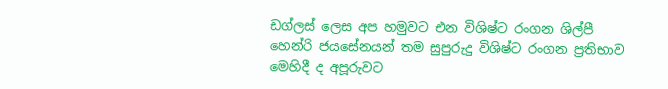ඩග්ලස් ලෙස අප හමුවට එන විශිෂ්ට රංගන ශිල්පී හෙන්රි ජයසේනයන් තම සුපුරුදු විශිෂ්ට රංගන ප්‍රතිභාව මෙහිදී ද අපූරුවට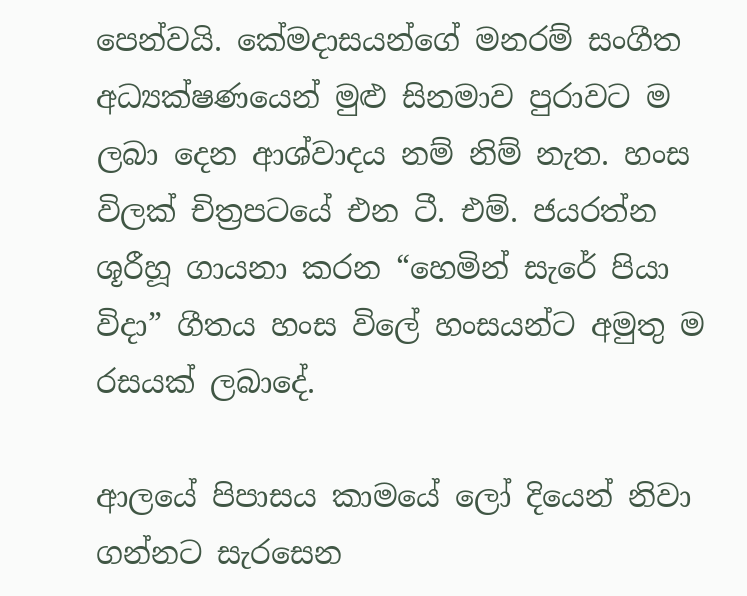පෙන්වයි. කේමදාසයන්ගේ මනරම් සංගීත අධ්‍යක්ෂණයෙන් මුළු සිනමාව පුරාවට ම ලබා දෙන ආශ්වාදය නම් නිම් නැත. හංස විලක් චිත්‍රපටයේ එන ටී. එම්. ජයරත්න ශූරීහූ ගායනා කරන “හෙමින් සැරේ පියා විදා” ගීතය හංස විලේ හංසයන්ට අමුතු ම රසයක් ලබාදේ.

ආලයේ පිපාසය කාමයේ ලෝ දියෙන් නිවා ගන්නට සැරසෙන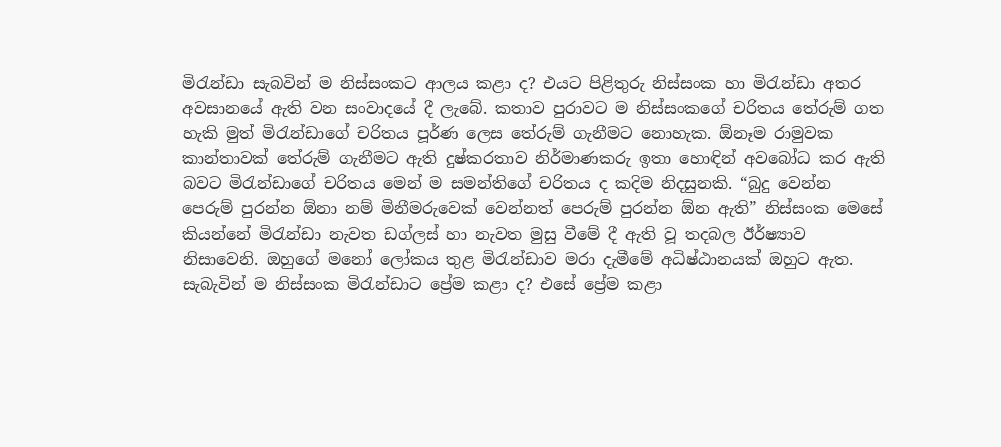මිරැන්ඩා සැබවින් ම නිස්සංකට ආලය කළා ද? එයට පිළිතුරු නිස්සංක හා මිරැන්ඩා අතර අවසානයේ ඇති වන සංවාදයේ දී ලැබේ. කතාව පුරාවට ම නිස්සංකගේ චරිතය තේරුම් ගත හැකි මුත් මිරැන්ඩාගේ චරිතය පූර්ණ ලෙස තේරුම් ගැනීමට නොහැක. ඕනෑම රාමුවක  කාන්තාවක් තේරුම් ගැනීමට ඇති දුෂ්කරතාව නිර්මාණකරු ඉතා හොඳින් අවබෝධ කර ඇති බවට මිරැන්ඩාගේ චරිතය මෙන් ම සමන්තිගේ චරිතය ද කදිම නිදසුනකි. “බුදු වෙන්න පෙරුම් පුරන්න ඕනා නම් මිනීමරුවෙක් වෙන්නත් පෙරුම් පුරන්න ඕන ඇති” නිස්සංක මෙසේ කියන්නේ මිරැන්ඩා නැවත ඩග්ලස් හා නැවත මුසු වීමේ දී ඇති වූ තදබල ඊර්ෂ්‍යාව නිසාවෙනි. ඔහුගේ මනෝ ලෝකය තුළ මිරැන්ඩාව මරා දැමීමේ අධිෂ්ඨානයක් ඔහුට ඇත. සැබැවින් ම නිස්සංක මිරැන්ඩාට ප්‍රේම කළා ද? එසේ ප්‍රේම කළා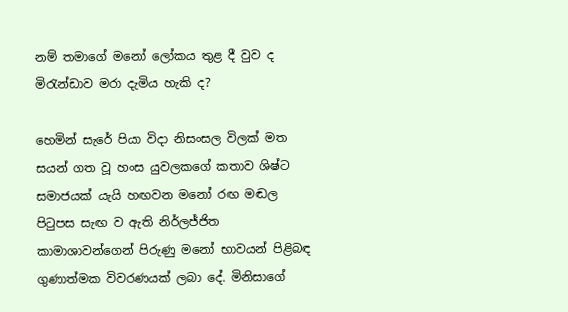නම් තමාගේ මනෝ ලෝකය තුළ දී වුව ද මිරැන්ඩාව මරා දැමිය හැකි ද?

හෙමින් සැරේ පියා විදා නිසංසල විලක් මත සයන් ගත වූ හංස යුවලකගේ කතාව ශිෂ්ට සමාජයක් යැයි හඟවන මනෝ රඟ මඬල පිටුපස සැඟ ව ඇති නිර්ලජ්ජිත කාමාශාවන්ගෙන් පිරුණු මනෝ භාවයන් පිළිබඳ ගුණාත්මක විවරණයක් ලබා දේ. මිනිසාගේ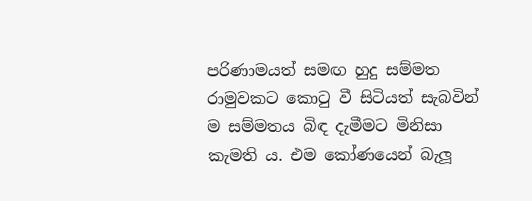පරිණාමයත් සමඟ හුදු සම්මත රාමුවකට කොටු වී සිටියත් සැබවින් ම සම්මතය බිඳ දැමීමට මිනිසා කැමති ය. එම කෝණයෙන් බැලූ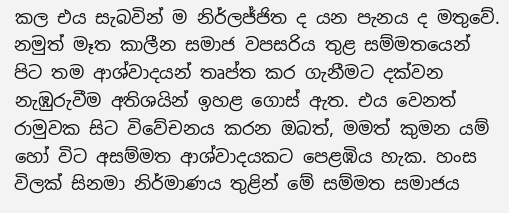කල එය සැබවින් ම නිර්ලජ්ජිත ද යන පැනය ද මතුවේ. නමුත් මෑත කාලීන සමාජ වපසරිය තුළ සම්මතයෙන් පිට තම ආශ්වාදයන් තෘප්ත කර ගැනීමට දක්වන නැඹුරුවීම අතිශයින් ඉහළ ගොස් ඇත. එය වෙනත් රාමුවක සිට විවේචනය කරන ඔබත්, මමත් කුමන යම් හෝ විට අසම්මත ආශ්වාදයකට පෙළඹිය හැක. හංස විලක් සිනමා නිර්මාණය තුළින් මේ සම්මත සමාජය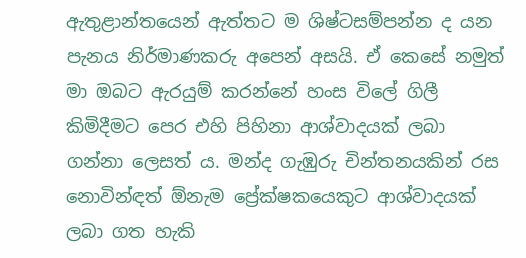ඇතුළාන්තයෙන් ඇත්තට ම ශිෂ්ටසම්පන්න ද යන පැනය නිර්මාණකරු අපෙන් අසයි. ඒ කෙසේ නමුත් මා ඔබට ඇරයුම් කරන්නේ හංස විලේ ගිලී කිමිදීමට පෙර එහි පිහිනා ආශ්වාදයක් ලබා ගන්නා ලෙසත් ය. මන්ද ගැඹුරු චින්තනයකින් රස නොවින්ඳත් ඕනැම ප්‍රේක්ෂකයෙකුට ආශ්වාදයක් ලබා ගත හැකි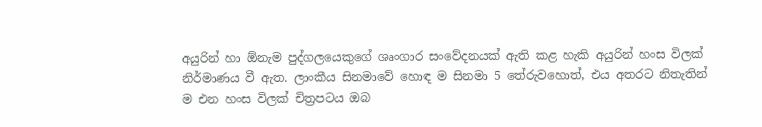අයුරින් හා ඕනැම පුද්ගලයෙකුගේ ශෘංගාර සංවේදනයක් ඇති කළ හැකි අයුරින් හංස විලක් නිර්මාණය වී ඇත. ලාංකීය සිනමාවේ හොඳ ම සිනමා 5 තේරුවහොත්, එය අතරට නිතැතින් ම එන හංස විලක් චිත්‍රපටය ඔබ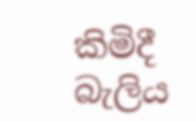කිමිදී බැලිය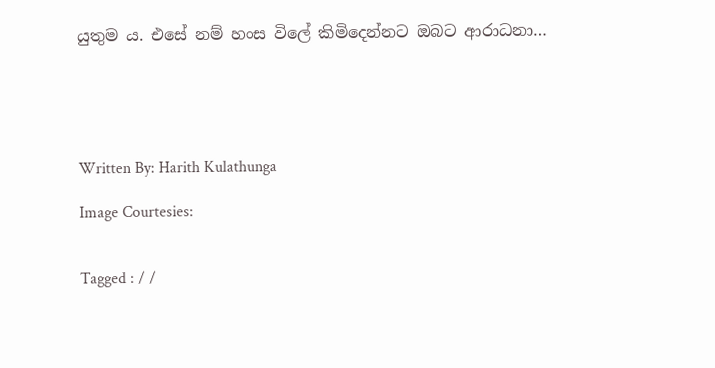යුතුම ය. එසේ නම් හංස විලේ කිමිදෙන්නට ඔබට ආරාධනා…





Written By: Harith Kulathunga

Image Courtesies:


Tagged : / /